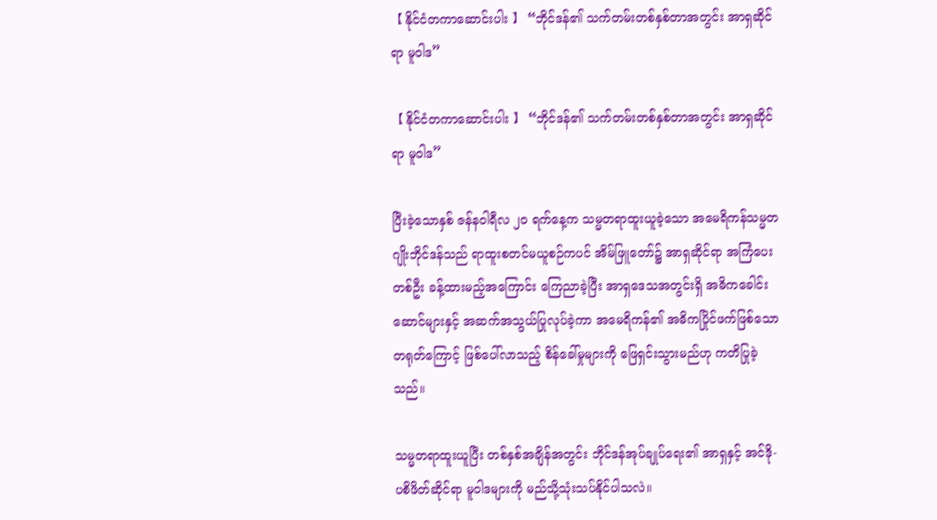【 နိုင်ငံတကာဆောင်းပါး 】 “ဘိုင်ဒန်၏ သက်တမ်းတစ်နှစ်တာအတွင်း အာရှဆိုင်ရာ မူဝါဒ”

【 နိုင်ငံတကာဆောင်းပါး 】 “ဘိုင်ဒန်၏ သက်တမ်းတစ်နှစ်တာအတွင်း အာရှဆိုင်ရာ မူဝါဒ”

ပြီးခဲ့သောနှစ် ဇန်နဝါရီလ ၂၀ ရက်နေ့က သမ္မတရာထူးယူခဲ့သော အမေရိကန်သမ္မတ ဂျိုးဘိုင်ဒန်သည် ရာထူးစတင်မယူစဉ်ကပင် အိမ်ဖြူတော်၌ အာရှဆိုင်ရာ အကြံပေးတစ်ဦး ခန့်ထားမည့်အကြောင်း ကြေညာခဲ့ပြီး အာရှဒေသအတွင်းရှိ အဓိကခေါင်းဆောင်များနှင့် အဆက်အသွယ်ပြုလုပ်ခဲ့ကာ အမေရိကန်၏ အဓိကပြိုင်ဖက်ဖြစ်သော တရုတ်ကြောင့် ဖြစ်ပေါ်လာသည့် စိန်ခေါ်မှုများကို ဖြေရှင်းသွားမည်ဟု ကတိပြုခဲ့သည်။

သမ္မတရာထူးယူပြီး တစ်နှစ်အချိန်အတွင်း ဘိုင်ဒန်အုပ်ချုပ်ရေး၏ အာရှနှင့် အင်ဒို-ပစိဖိတ်ဆိုင်ရာ မူဝါဒများကို မည်သို့သုံးသပ်နိုင်ပါသလဲ။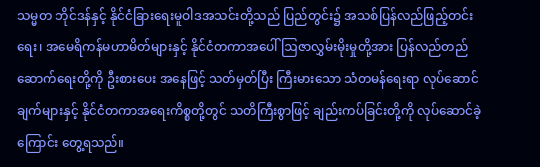သမ္မတ ဘိုင်ဒန်နှင့် နိုင်ငံခြားရေးမူဝါဒအသင်းတို့သည် ပြည်တွင်း၌ အသစ်ပြန်လည်ဖြည့်တင်းရေး၊ အမေရိကန်မဟာမိတ်များနှင့် နိုင်ငံတကာအပေါ် ဩဇာလွှမ်းမိုးမှုတို့အား ပြန်လည်တည်ဆောက်ရေးတို့ကို ဦးစားပေး အနေဖြင့် သတ်မှတ်ပြီး ကြီးမားသော သံတမန်ရေးရာ လုပ်ဆောင်ချက်များနှင့် နိုင်ငံတကာအရေးကိစ္စတို့တွင် သတိကြီးစွာဖြင့် ချည်းကပ်ခြင်းတို့ကို လုပ်ဆောင်ခဲ့ကြောင်း တွေ့ရသည်။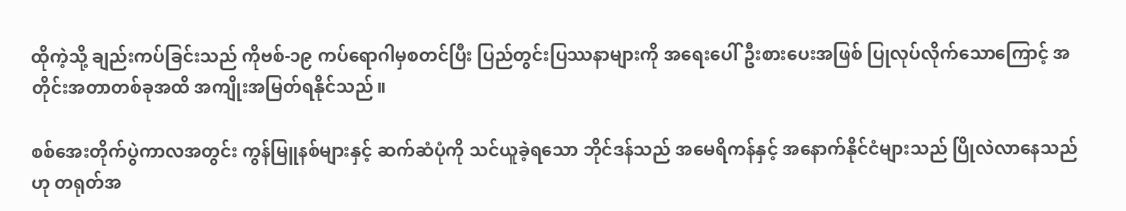ထိုကဲ့သို့ ချည်းကပ်ခြင်းသည် ကိုဗစ်-၁၉ ကပ်ရောဂါမှစတင်ပြီး ပြည်တွင်းပြဿနာများကို အရေးပေါ်ဦးစားပေးအဖြစ် ပြုလုပ်လိုက်သောကြောင့် အတိုင်းအတာတစ်ခုအထိ အကျိုးအမြတ်ရနိုင်သည်။

စစ်အေးတိုက်ပွဲကာလအတွင်း ကွန်မြူနစ်များနှင့် ဆက်ဆံပုံကို သင်ယူခဲ့ရသော ဘိုင်ဒန်သည် အမေရိကန်နှင့် အနောက်နိုင်ငံများသည် ပြိုလဲလာနေသည်ဟု တရုတ်အ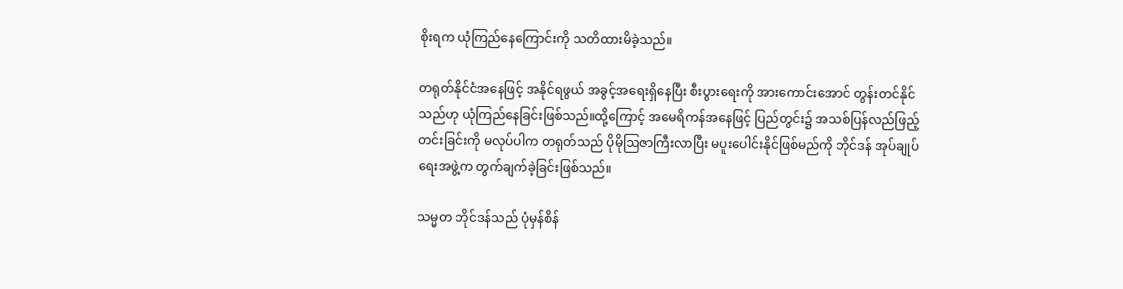စိုးရက ယုံကြည်နေကြောင်းကို သတိထားမိခဲ့သည်။

တရုတ်နိုင်ငံအနေဖြင့် အနိုင်ရဖွယ် အခွင့်အရေးရှိနေပြီး စီးပွားရေးကို အားကောင်းအောင် တွန်းတင်နိုင်သည်ဟု ယုံကြည်နေခြင်းဖြစ်သည်။ထို့ကြောင့် အမေရိကန်အနေဖြင့် ပြည်တွင်း၌ အသစ်ပြန်လည်ဖြည့်တင်းခြင်းကို မလုပ်ပါက တရုတ်သည် ပိုမိုဩဇာကြီးလာပြီး မပူးပေါင်းနိုင်ဖြစ်မည်ကို ဘိုင်ဒန် အုပ်ချုပ်ရေးအဖွဲ့က တွက်ချက်ခဲ့ခြင်းဖြစ်သည်။

သမ္မတ ဘိုင်ဒန်သည် ပုံမှန်စိန်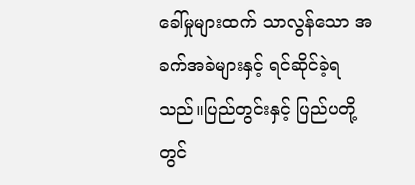ခေါ်မှုများထက် သာလွန်သော အခက်အခဲများနှင့် ရင်ဆိုင်ခဲ့ရသည်။ပြည်တွင်းနှင့် ပြည်ပတို့တွင်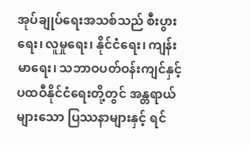အုပ်ချုပ်ရေးအသစ်သည် စီးပွားရေး၊ လူမှုရေး၊ နိုင်ငံရေး၊ ကျန်းမာရေး၊ သဘာဝပတ်ဝန်းကျင်နှင့် ပထဝီနိုင်ငံရေးတို့တွင် အန္တရာယ်များသော ပြဿနာများနှင့် ရင်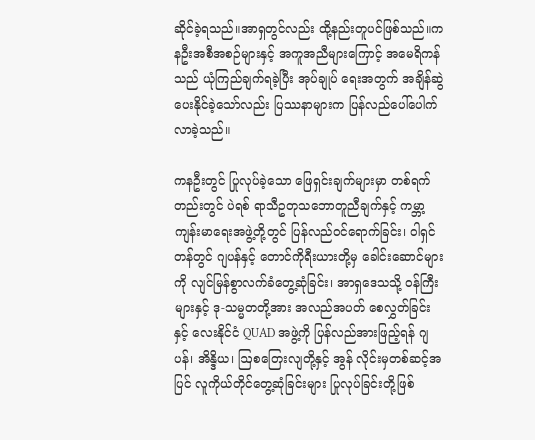ဆိုင်ခဲ့ရသည်။အာရှတွင်လည်း ထို့နည်းတူပင်ဖြစ်သည်။ကနဦးအစီအစဉ်များနှင့် အကူအညီများကြောင့် အမေရိကန်သည် ယုံကြည်ချက်ရခဲ့ပြီး အုပ်ချုပ် ရေးအတွက် အချိန်ဆွဲပေးနိုင်ခဲ့သော်လည်း ပြဿနာများက ပြန်လည်ပေါ်ပေါက်လာခဲ့သည်။

ကနဦးတွင် ပြုလုပ်ခဲ့သော ဖြေရှင်းချက်များမှာ တစ်ရက်တည်းတွင် ပဲရစ် ရာသီဥတုသဘောတူညီချက်နှင့် ကမ္ဘာ့ကျန်းမာရေးအဖွဲ့တို့တွင် ပြန်လည်ဝင်ရောက်ခြင်း၊ ဝါရှင်တန်တွင် ဂျပန်နှင့် တောင်ကိုရီးယားတို့မှ ခေါင်းဆောင်များကို လျင်မြန်စွာလက်ခံတွေ့ဆုံခြင်း၊ အာရှဒေသသို့ ဝန်ကြီးများနှင့် ဒု-သမ္မတတို့အား အလည်အပတ် စေလွှတ်ခြင်းနှင့် လေးနိုင်ငံ QUAD အဖွဲ့ကို ပြန်လည်အားဖြည့်ရန် ဂျပန်၊ အိန္ဒိယ၊ ဩစတြေးလျတို့နှင့် အွန် လိုင်းမှတစ်ဆင့်အပြင် လူကိုယ်တိုင်တွေ့ဆုံခြင်းများ ပြုလုပ်ခြင်းတို့ဖြစ်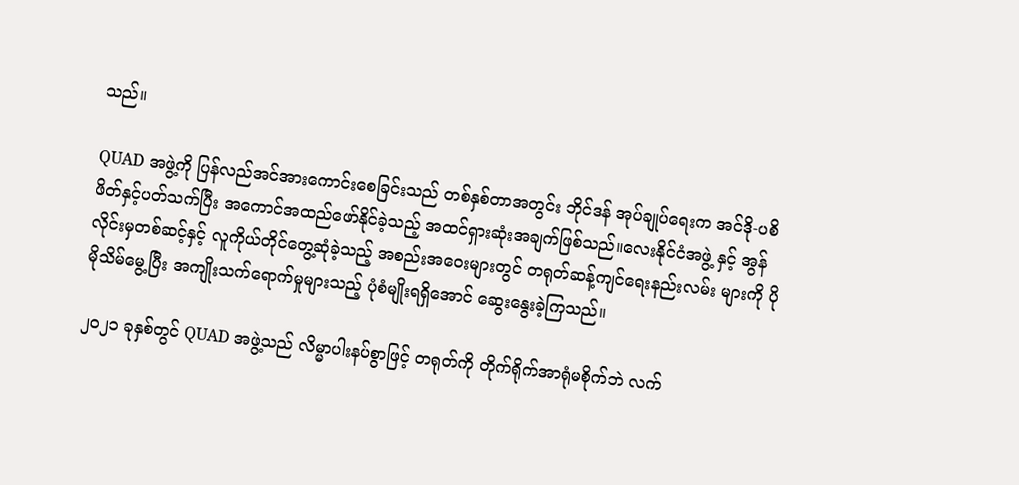သည်။

QUAD အဖွဲ့ကို ပြန်လည်အင်အားကောင်းစေခြင်းသည် တစ်နှစ်တာအတွင်း ဘိုင်ဒန် အုပ်ချုပ်ရေးက အင်ဒို-ပစိဖိတ်နှင့်ပတ်သက်ပြီး အကောင်အထည်ဖော်နိုင်ခဲ့သည့် အထင်ရှားဆုံးအချက်ဖြစ်သည်။လေးနိုင်ငံအဖွဲ့ နှင့် အွန်လိုင်းမှတစ်ဆင့်နှင့် လူကိုယ်တိုင်တွေ့ဆုံခဲ့သည့် အစည်းအဝေးများတွင် တရုတ်ဆန့်ကျင်ရေးနည်းလမ်း များကို ပိုမိုသိမ်မွေ့ပြီး အကျိုးသက်ရောက်မှုများသည့် ပုံစံမျိုးရရှိအောင် ဆွေးနွေးခဲ့ကြသည်။

၂၀၂၁ ခုနှစ်တွင် QUAD အဖွဲ့သည် လိမ္မာပါးနပ်စွာဖြင့် တရုတ်ကို တိုက်ရိုက်အာရုံမစိုက်ဘဲ လက်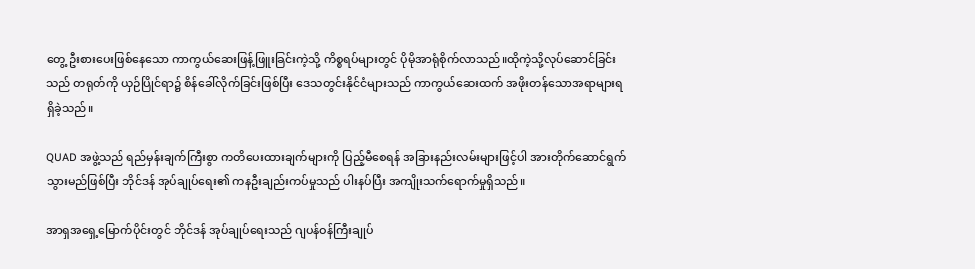တွေ့ ဦးစားပေးဖြစ်နေသော ကာကွယ်ဆေးဖြန့်ဖြူးခြင်းကဲ့သို့ ကိစ္စရပ်များတွင် ပိုမိုအာရုံစိုက်လာသည်။ထိုကဲ့သို့လုပ်ဆောင်ခြင်းသည် တရုတ်ကို ယှဉ်ပြိုင်ရာ၌ စိန်ခေါ်လိုက်ခြင်းဖြစ်ပြီး ဒေသတွင်းနိုင်ငံများသည် ကာကွယ်ဆေးထက် အဖိုးတန်သောအရာများရရှိခဲ့သည်။

QUAD အဖွဲ့သည် ရည်မှန်းချက်ကြီးစွာ ကတိပေးထားချက်များကို ပြည့်မီစေရန် အခြားနည်းလမ်းများဖြင့်ပါ အားတိုက်ဆောင်ရွက်သွားမည်ဖြစ်ပြီး ဘိုင်ဒန် အုပ်ချုပ်ရေး၏ ကနဦးချည်းကပ်မှုသည် ပါးနပ်ပြီး အကျိုးသက်ရောက်မှုရှိသည်။

အာရှအရှေ့မြောက်ပိုင်းတွင် ဘိုင်ဒန် အုပ်ချုပ်ရေးသည် ဂျပန်ဝန်ကြီးချုပ်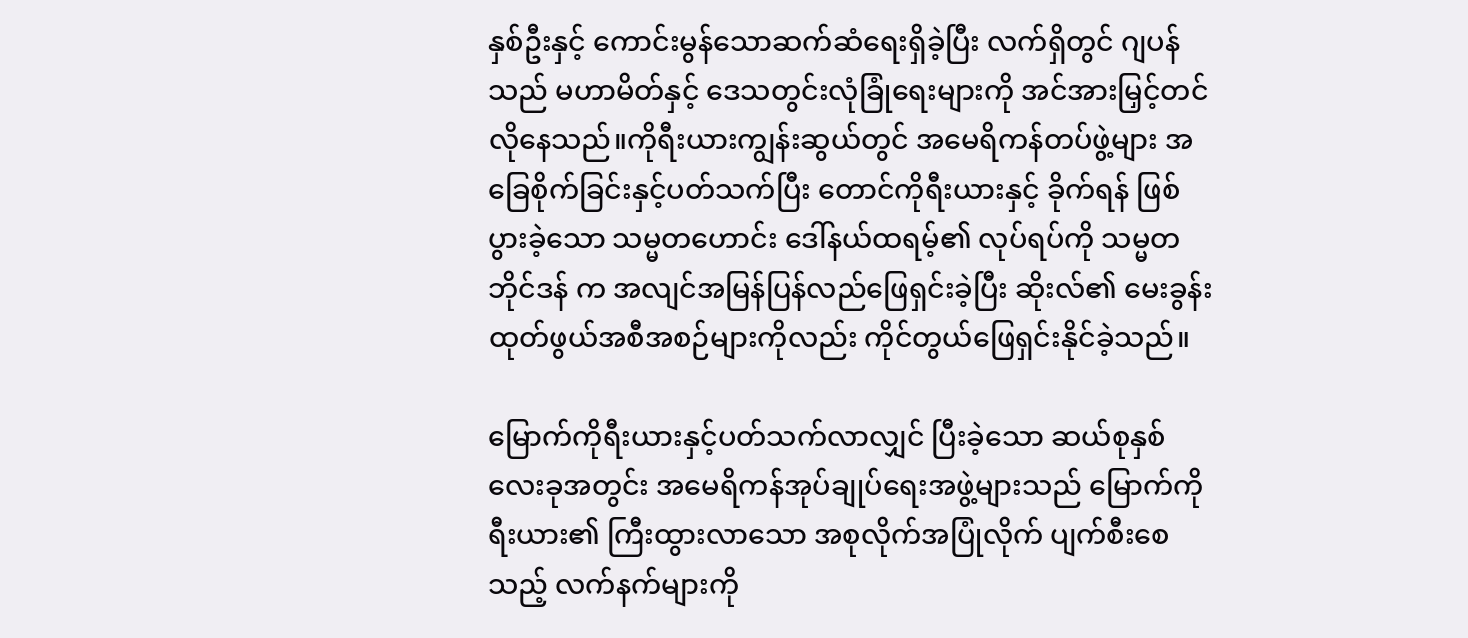နှစ်ဦးနှင့် ကောင်းမွန်သောဆက်ဆံရေးရှိခဲ့ပြီး လက်ရှိတွင် ဂျပန်သည် မဟာမိတ်နှင့် ဒေသတွင်းလုံခြုံရေးများကို အင်အားမြှင့်တင်လိုနေသည်။ကိုရီးယားကျွန်းဆွယ်တွင် အမေရိကန်တပ်ဖွဲ့များ အခြေစိုက်ခြင်းနှင့်ပတ်သက်ပြီး တောင်ကိုရီးယားနှင့် ခိုက်ရန် ဖြစ်ပွားခဲ့သော သမ္မတဟောင်း ဒေါ်နယ်ထရမ့်၏ လုပ်ရပ်ကို သမ္မတ ဘိုင်ဒန် က အလျင်အမြန်ပြန်လည်ဖြေရှင်းခဲ့ပြီး ဆိုးလ်၏ မေးခွန်းထုတ်ဖွယ်အစီအစဉ်များကိုလည်း ကိုင်တွယ်ဖြေရှင်းနိုင်ခဲ့သည်။

မြောက်ကိုရီးယားနှင့်ပတ်သက်လာလျှင် ပြီးခဲ့သော ဆယ်စုနှစ်လေးခုအတွင်း အမေရိကန်အုပ်ချုပ်ရေးအဖွဲ့များသည် မြောက်ကိုရီးယား၏ ကြီးထွားလာသော အစုလိုက်အပြုံလိုက် ပျက်စီးစေသည့် လက်နက်များကို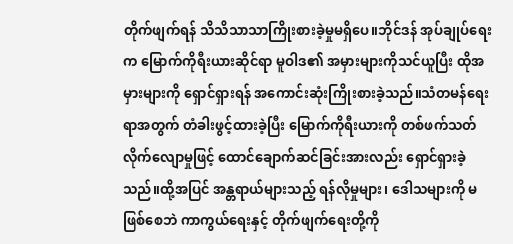တိုက်ဖျက်ရန် သိသိသာသာကြိုးစားခဲ့မှုမရှိပေ။ဘိုင်ဒန် အုပ်ချုပ်ရေးက မြောက်ကိုရီးယားဆိုင်ရာ မူဝါဒ၏ အမှားများကိုသင်ယူပြီး ထိုအမှားများကို ရှောင်ရှားရန် အကောင်းဆုံးကြိုးစားခဲ့သည်။သံတမန်ရေးရာအတွက် တံခါးဖွင့်ထားခဲ့ပြီး မြောက်ကိုရီးယားကို တစ်ဖက်သတ်လိုက်လျောမှုဖြင့် ထောင်ချောက်ဆင်ခြင်းအားလည်း ရှောင်ရှားခဲ့သည်။ထို့အပြင် အန္တရာယ်များသည့် ရန်လိုမှုများ၊ ဒေါသများကို မဖြစ်စေဘဲ ကာကွယ်ရေးနှင့် တိုက်ဖျက်ရေးတို့ကို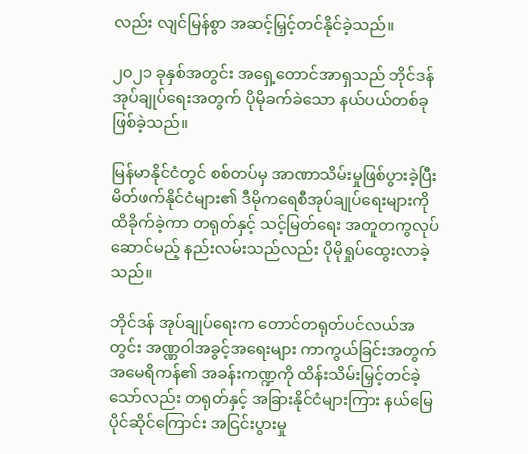လည်း လျင်မြန်စွာ အဆင့်မြှင့်တင်နိုင်ခဲ့သည်။

၂၀၂၁ ခုနှစ်အတွင်း အရှေ့တောင်အာရှသည် ဘိုင်ဒန် အုပ်ချုပ်ရေးအတွက် ပိုမိုခက်ခဲသော နယ်ပယ်တစ်ခုဖြစ်ခဲ့သည်။

မြန်မာနိုင်ငံတွင် စစ်တပ်မှ အာဏာသိမ်းမှုဖြစ်ပွားခဲ့ပြီး မိတ်ဖက်နိုင်ငံများ၏ ဒီမိုကရေစီအုပ်ချုပ်ရေးများကို ထိခိုက်ခဲ့ကာ တရုတ်နှင့် သင့်မြတ်ရေး အတူတကွလုပ်ဆောင်မည့် နည်းလမ်းသည်လည်း ပိုမိုရှုပ်ထွေးလာခဲ့သည်။

ဘိုင်ဒန် အုပ်ချုပ်ရေးက တောင်တရုတ်ပင်လယ်အတွင်း အဏ္ဏဝါအခွင့်အရေးများ ကာကွယ်ခြင်းအတွက် အမေရိကန်၏ အခန်းကဏ္ဍကို ထိန်းသိမ်းမြှင့်တင်ခဲ့သော်လည်း တရုတ်နှင့် အခြားနိုင်ငံများကြား နယ်မြေပိုင်ဆိုင်ကြောင်း အငြင်းပွားမှု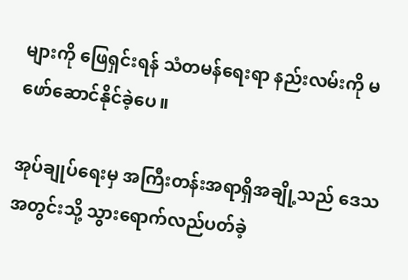များကို ဖြေရှင်းရန် သံတမန်ရေးရာ နည်းလမ်းကို မဖော်ဆောင်နိုင်ခဲ့ပေ။

အုပ်ချုပ်ရေးမှ အကြီးတန်းအရာရှိအချို့သည် ဒေသအတွင်းသို့ သွားရောက်လည်ပတ်ခဲ့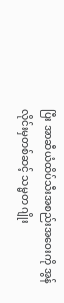ပြီး အာဆီယံထိပ်သီးအစည်းအဝေးကို အွန်လိုင်းမှတစ်ဆင့် သမ္မတ ဂျိုး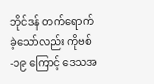ဘိုင်ဒန် တက်ရောက်ခဲ့သော်လည်း ကိုဗစ်-၁၉ ကြောင့် ဒေသအ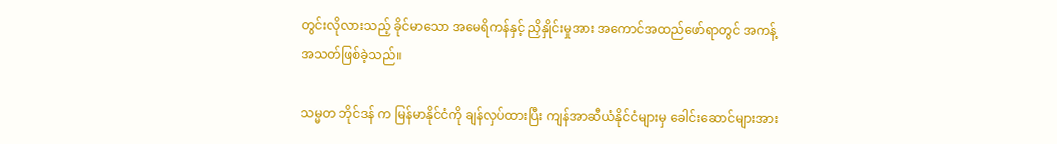တွင်းလိုလားသည့် ခိုင်မာသော အမေရိကန်နှင့် ညှိနှိုင်းမှုအား အကောင်အထည်ဖော်ရာတွင် အကန့်အသတ်ဖြစ်ခဲ့သည်။

သမ္မတ ဘိုင်ဒန် က မြန်မာနိုင်ငံကို ချန်လှပ်ထားပြီး ကျန်အာဆီယံနိုင်ငံများမှ ခေါင်းဆောင်များအား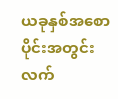ယခုနှစ်အစောပိုင်းအတွင်း လက်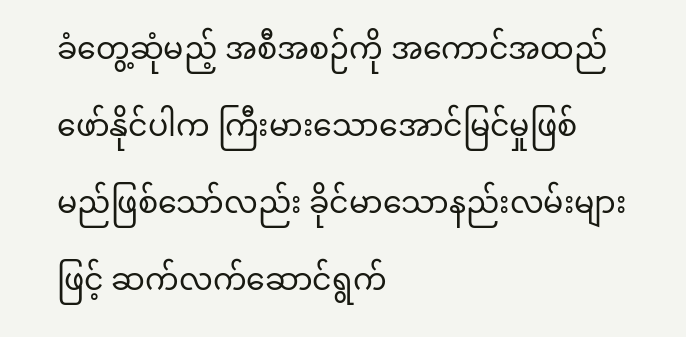ခံတွေ့ဆုံမည့် အစီအစဉ်ကို အကောင်အထည်ဖော်နိုင်ပါက ကြီးမားသောအောင်မြင်မှုဖြစ်မည်ဖြစ်သော်လည်း ခိုင်မာသောနည်းလမ်းများဖြင့် ဆက်လက်ဆောင်ရွက်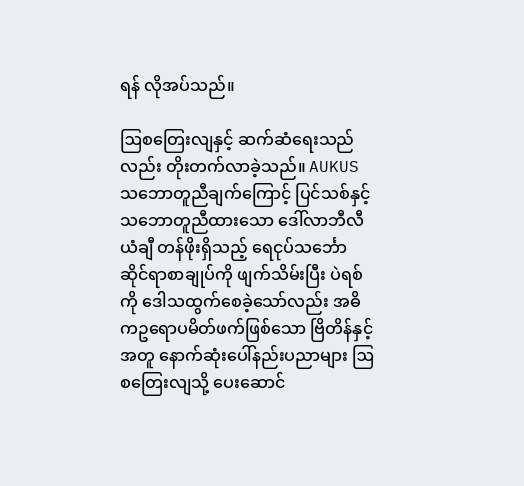ရန် လိုအပ်သည်။

ဩစတြေးလျနှင့် ဆက်ဆံရေးသည်လည်း တိုးတက်လာခဲ့သည်။ AUKUS သဘောတူညီချက်ကြောင့် ပြင်သစ်နှင့် သဘောတူညီထားသော ဒေါ်လာဘီလီယံချီ တန်ဖိုးရှိသည့် ရေငုပ်သင်္ဘောဆိုင်ရာစာချုပ်ကို ဖျက်သိမ်းပြီး ပဲရစ်ကို ဒေါသထွက်စေခဲ့သော်လည်း အဓိကဥရောပမိတ်ဖက်ဖြစ်သော ဗြိတိန်နှင့်အတူ နောက်ဆုံးပေါ်နည်းပညာများ ဩစတြေးလျသို့ ပေးဆောင်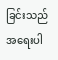ခြင်းသည် အရေးပါ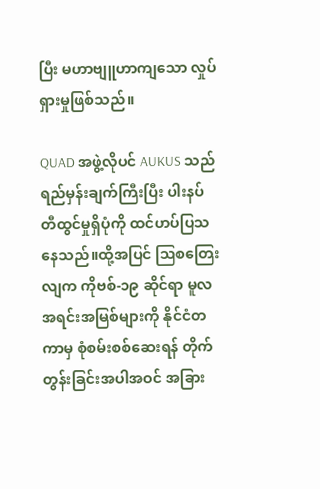ပြီး မဟာဗျူဟာကျသော လှုပ်ရှားမှုဖြစ်သည်။

QUAD အဖွဲ့လိုပင် AUKUS သည် ရည်မှန်းချက်ကြီးပြီး ပါးနပ်တီထွင်မှုရှိပုံကို ထင်ဟပ်ပြသနေသည်။ထို့အပြင် ဩစတြေးလျက ကိုဗစ်-၁၉ ဆိုင်ရာ မူလအရင်းအမြစ်များကို နိုင်ငံတကာမှ စုံစမ်းစစ်ဆေးရန် တိုက်တွန်းခြင်းအပါအဝင် အခြား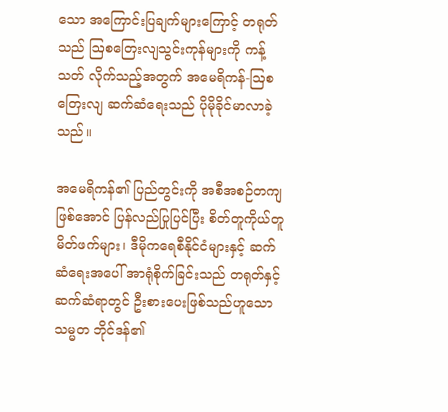သော အကြောင်းပြချက်များကြောင့် တရုတ်သည် ဩစတြေးလျသွင်းကုန်များကို ကန့်သတ် လိုက်သည့်အတွက် အမေရိကန်-ဩစတြေးလျ ဆက်ဆံရေးသည် ပိုမိုခိုင်မာလာခဲ့သည်။

အမေရိကန်၏ ပြည်တွင်းကို အစီအစဉ်တကျဖြစ်အောင် ပြန်လည်ပြုပြင်ပြီး စိတ်တူကိုယ်တူ မိတ်ဖက်များ၊ ဒီမိုကရေစီနိုင်ငံများနှင့် ဆက်ဆံရေးအပေါ် အာရုံစိုက်ခြင်းသည် တရုတ်နှင့်ဆက်ဆံရာတွင် ဦးစားပေးဖြစ်သည်ဟူသော သမ္မတ ဘိုင်ဒန်၏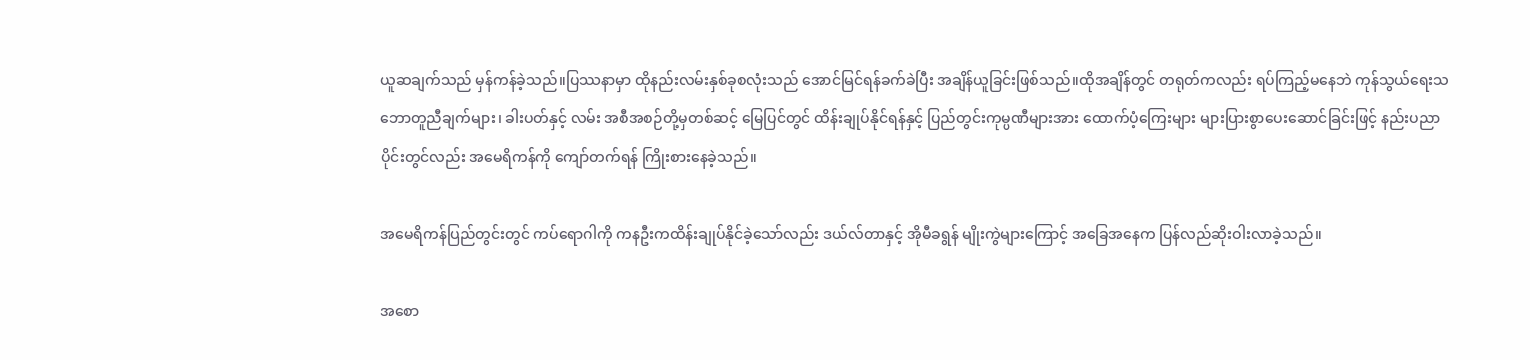ယူဆချက်သည် မှန်ကန်ခဲ့သည်။ပြဿနာမှာ ထိုနည်းလမ်းနှစ်ခုစလုံးသည် အောင်မြင်ရန်ခက်ခဲပြီး အချိန်ယူခြင်းဖြစ်သည်။ထိုအချိန်တွင် တရုတ်ကလည်း ရပ်ကြည့်မနေဘဲ ကုန်သွယ်ရေးသဘောတူညီချက်များ၊ ခါးပတ်နှင့် လမ်း အစီအစဉ်တို့မှတစ်ဆင့် မြေပြင်တွင် ထိန်းချုပ်နိုင်ရန်နှင့် ပြည်တွင်းကုမ္ပဏီများအား ထောက်ပံ့ကြေးများ များပြားစွာပေးဆောင်ခြင်းဖြင့် နည်းပညာပိုင်းတွင်လည်း အမေရိကန်ကို ကျော်တက်ရန် ကြိုးစားနေခဲ့သည်။

အမေရိကန်ပြည်တွင်းတွင် ကပ်ရောဂါကို ကနဦးကထိန်းချုပ်နိုင်ခဲ့သော်လည်း ဒယ်လ်တာနှင့် အိုမီခရွန် မျိုးကွဲများကြောင့် အခြေအနေက ပြန်လည်ဆိုးဝါးလာခဲ့သည်။

အစော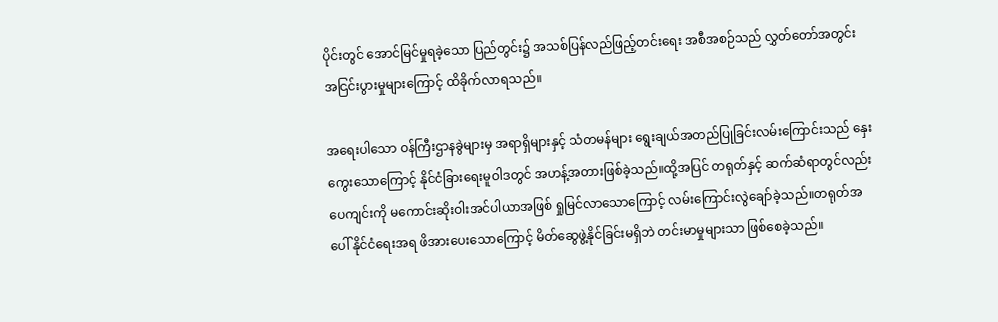ပိုင်းတွင် အောင်မြင်မှုရခဲ့သော ပြည်တွင်း၌ အသစ်ပြန်လည်ဖြည့်တင်းရေး အစီအစဉ်သည် လွှတ်တော်အတွင်း အငြင်းပွားမှုများကြောင့် ထိခိုက်လာရသည်။

အရေးပါသော ဝန်ကြီးဌာနခွဲများမှ အရာရှိများနှင့် သံတမန်များ ရွေးချယ်အတည်ပြုခြင်းလမ်းကြောင်းသည် နှေးကွေးသောကြောင့် နိုင်ငံခြားရေးမူဝါဒတွင် အဟန့်အတားဖြစ်ခဲ့သည်။ထို့အပြင် တရုတ်နှင့် ဆက်ဆံရာတွင်လည်း ပေကျင်းကို မကောင်းဆိုးဝါးအင်ပါယာအဖြစ် ရှုမြင်လာသောကြောင့် လမ်းကြောင်းလွဲချော်ခဲ့သည်။တရုတ်အပေါ် နိုင်ငံရေးအရ ဖိအားပေးသောကြောင့် မိတ်ဆွေဖွဲ့နိုင်ခြင်းမရှိဘဲ တင်းမာမှုများသာ ဖြစ်စေခဲ့သည်။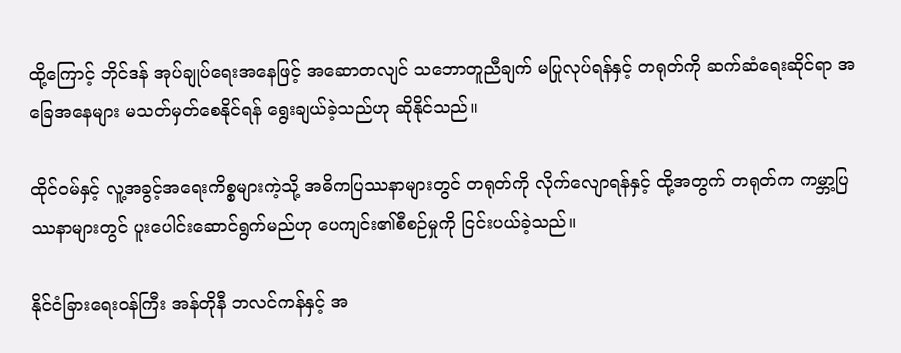ထို့ကြောင့် ဘိုင်ဒန် အုပ်ချုပ်ရေးအနေဖြင့် အဆောတလျင် သဘောတူညီချက် မပြုလုပ်ရန်နှင့် တရုတ်ကို ဆက်ဆံရေးဆိုင်ရာ အခြေအနေများ မသတ်မှတ်စေနိုင်ရန် ရွေးချယ်ခဲ့သည်ဟု ဆိုနိုင်သည်။

ထိုင်ဝမ်နှင့် လူ့အခွင့်အရေးကိစ္စများကဲ့သို့ အဓိကပြဿနာများတွင် တရုတ်ကို လိုက်လျောရန်နှင့် ထို့အတွက် တရုတ်က ကမ္ဘာ့ပြဿနာများတွင် ပူးပေါင်းဆောင်ရွက်မည်ဟု ပေကျင်း၏စီစဉ်မှုကို ငြင်းပယ်ခဲ့သည်။

နိုင်ငံခြားရေးဝန်ကြီး အန်တိုနီ ဘလင်ကန်နှင့် အ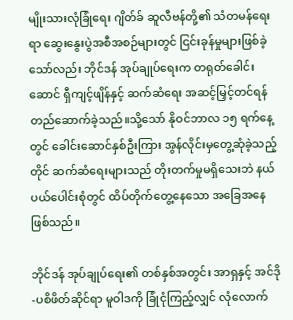မျိုးသားလုံခြုံရေး ဂျိတ်ခ် ဆူလီဗန်တို့၏ သံတမန်ရေးရာ ဆွေးနွေးပွဲအစီအစဉ်များတွင် ငြင်းခုန်မှုများဖြစ်ခဲ့သော်လည်း ဘိုင်ဒန် အုပ်ချုပ်ရေးက တရုတ်ခေါင်းဆောင် ရှီကျင့်ဖျိန်နှင့် ဆက်ဆံရေး အဆင့်မြှင့်တင်ရန် တည်ဆောက်ခဲ့သည်။သို့သော် နိုဝင်ဘာလ ၁၅ ရက်နေ့တွင် ခေါင်းဆောင်နှစ်ဦးကြား အွန်လိုင်းမှတွေ့ဆုံခဲ့သည့်တိုင် ဆက်ဆံရေးများသည် တိုးတက်မှုမရှိသေးဘဲ နယ်ပယ်ပေါင်းစုံတွင် ထိပ်တိုက်တွေ့နေသော အခြေအနေဖြစ်သည်။

ဘိုင်ဒန် အုပ်ချုပ်ရေး၏ တစ်နှစ်အတွင်း အာရှနှင့် အင်ဒို-ပစိဖိတ်ဆိုင်ရာ မူဝါဒကို ခြုံငုံကြည့်လျှင် လုံလောက်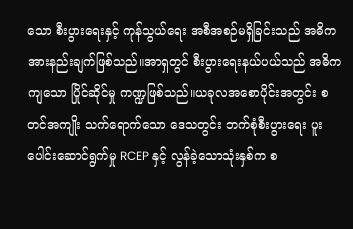သော စီးပွားရေးနှင့် ကုန်သွယ်ရေး အစီအစဉ်မရှိခြင်းသည် အဓိကအားနည်းချက်ဖြစ်သည်။အာရှတွင် စီးပွားရေးနယ်ပယ်သည် အဓိကကျသော ပြိုင်ဆိုင်မှု ကဏ္ဍဖြစ်သည်။ယခုလအစောပိုင်းအတွင်း စတင်အကျိုး သက်ရောက်သော ဒေသတွင်း ဘက်စုံစီးပွားရေး ပူးပေါင်းဆောင်ရွက်မှု RCEP နှင့် လွန်ခဲ့သောသုံးနှစ်က စ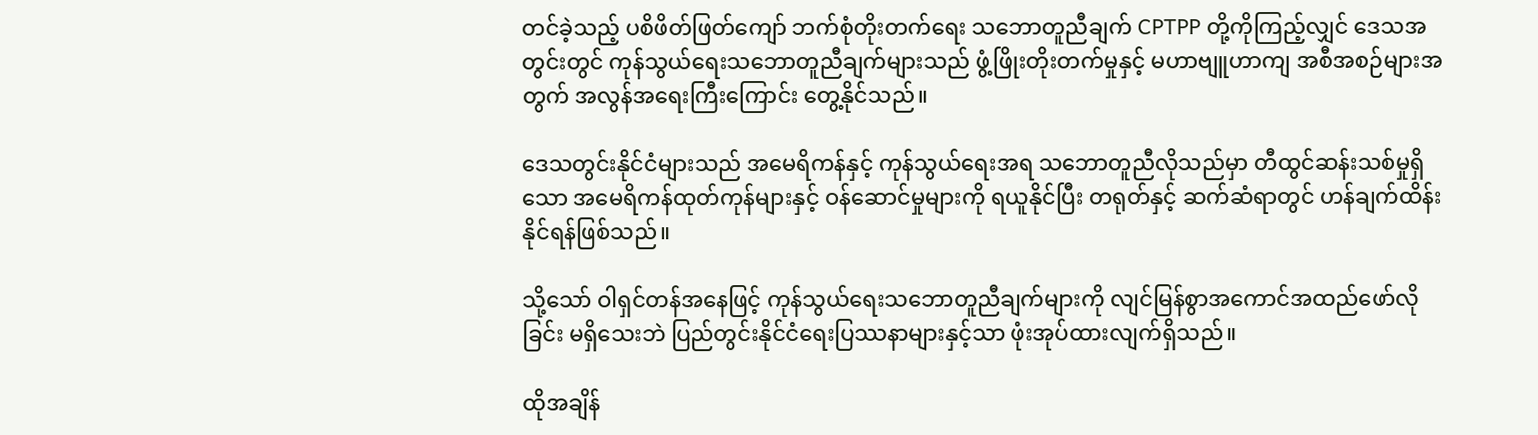တင်ခဲ့သည့် ပစိဖိတ်ဖြတ်ကျော် ဘက်စုံတိုးတက်ရေး သဘောတူညီချက် CPTPP တို့ကိုကြည့်လျှင် ဒေသအတွင်းတွင် ကုန်သွယ်ရေးသဘောတူညီချက်များသည် ဖွံ့ဖြိုးတိုးတက်မှုနှင့် မဟာဗျူဟာကျ အစီအစဉ်များအတွက် အလွန်အရေးကြီးကြောင်း တွေ့နိုင်သည်။

ဒေသတွင်းနိုင်ငံများသည် အမေရိကန်နှင့် ကုန်သွယ်ရေးအရ သဘောတူညီလိုသည်မှာ တီထွင်ဆန်းသစ်မှုရှိသော အမေရိကန်ထုတ်ကုန်များနှင့် ဝန်ဆောင်မှုများကို ရယူနိုင်ပြီး တရုတ်နှင့် ဆက်ဆံရာတွင် ဟန်ချက်ထိန်းနိုင်ရန်ဖြစ်သည်။

သို့သော် ဝါရှင်တန်အနေဖြင့် ကုန်သွယ်ရေးသဘောတူညီချက်များကို လျင်မြန်စွာအကောင်အထည်ဖော်လိုခြင်း မရှိသေးဘဲ ပြည်တွင်းနိုင်ငံရေးပြဿနာများနှင့်သာ ဖုံးအုပ်ထားလျက်ရှိသည်။

ထိုအချိန်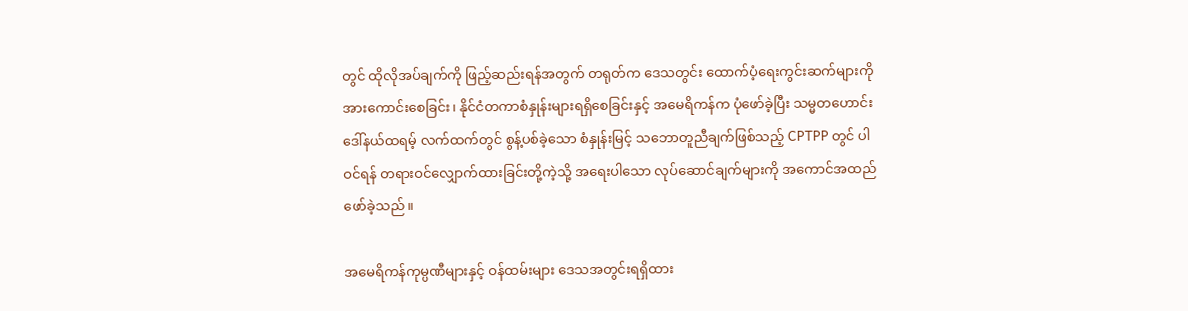တွင် ထိုလိုအပ်ချက်ကို ဖြည့်ဆည်းရန်အတွက် တရုတ်က ဒေသတွင်း ထောက်ပံ့ရေးကွင်းဆက်များကို အားကောင်းစေခြင်း၊ နိုင်ငံတကာစံနှုန်းများရရှိစေခြင်းနှင့် အမေရိကန်က ပုံဖော်ခဲ့ပြီး သမ္မတဟောင်း ဒေါ်နယ်ထရမ့် လက်ထက်တွင် စွန့်ပစ်ခဲ့သော စံနှုန်းမြင့် သဘောတူညီချက်ဖြစ်သည့် CPTPP တွင် ပါဝင်ရန် တရားဝင်လျှောက်ထားခြင်းတို့ကဲ့သို့ အရေးပါသော လုပ်ဆောင်ချက်များကို အကောင်အထည်ဖော်ခဲ့သည်။

အမေရိကန်ကုမ္ပဏီများနှင့် ဝန်ထမ်းများ ဒေသအတွင်းရရှိထား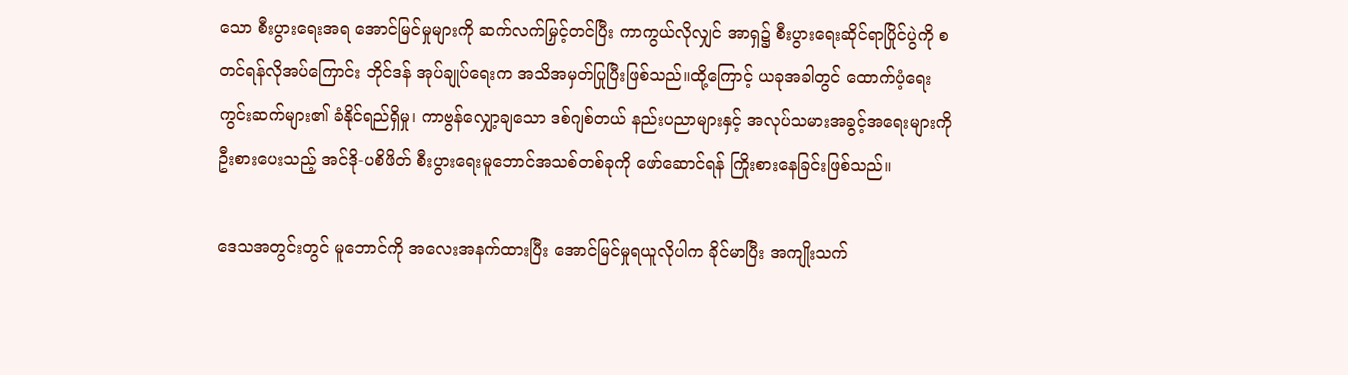သော စီးပွားရေးအရ အောင်မြင်မှုများကို ဆက်လက်မြှင့်တင်ပြီး ကာကွယ်လိုလျှင် အာရှ၌ စီးပွားရေးဆိုင်ရာပြိုင်ပွဲကို စတင်ရန်လိုအပ်ကြောင်း ဘိုင်ဒန် အုပ်ချုပ်ရေးက အသိအမှတ်ပြုပြီးဖြစ်သည်။ထို့ကြောင့် ယခုအခါတွင် ထောက်ပံ့ရေးကွင်းဆက်များ၏ ခံနိုင်ရည်ရှိမှု၊ ကာဗွန်လျှော့ချသော ဒစ်ဂျစ်တယ် နည်းပညာများနှင့် အလုပ်သမားအခွင့်အရေးများကို ဦးစားပေးသည့် အင်ဒို-ပစိဖိတ် စီးပွားရေးမူဘောင်အသစ်တစ်ခုကို ဖော်ဆောင်ရန် ကြိုးစားနေခြင်းဖြစ်သည်။

ဒေသအတွင်းတွင် မူဘောင်ကို အလေးအနက်ထားပြီး အောင်မြင်မှုရယူလိုပါက ခိုင်မာပြီး အကျိုးသက်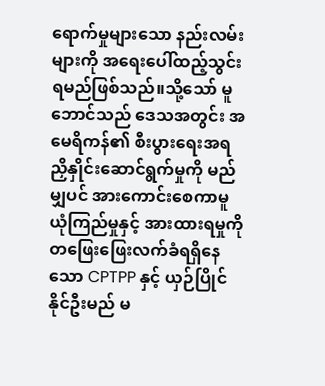ရောက်မှုများသော နည်းလမ်းများကို အရေးပေါ်ထည့်သွင်းရမည်ဖြစ်သည်။သို့သော် မူဘောင်သည် ဒေသအတွင်း အမေရိကန်၏ စီးပွားရေးအရ ညှိနှိုင်းဆောင်ရွက်မှုကို မည်မျှပင် အားကောင်းစေကာမူ ယုံကြည်မှုနှင့် အားထားရမှုကို တဖြေးဖြေးလက်ခံရရှိနေသော CPTPP နှင့် ယှဉ်ပြိုင်နိုင်ဦးမည် မ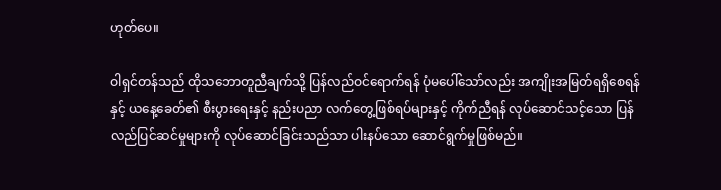ဟုတ်ပေ။

ဝါရှင်တန်သည် ထိုသဘောတူညီချက်သို့ ပြန်လည်ဝင်ရောက်ရန် ပုံမပေါ်သော်လည်း အကျိုးအမြတ်ရရှိစေရန်နှင့် ယနေ့ခေတ်၏ စီးပွားရေးနှင့် နည်းပညာ လက်တွေ့ဖြစ်ရပ်များနှင့် ကိုက်ညီရန် လုပ်ဆောင်သင့်သော ပြန်လည်ပြင်ဆင်မှုများကို လုပ်ဆောင်ခြင်းသည်သာ ပါးနပ်သော ဆောင်ရွက်မှုဖြစ်မည်။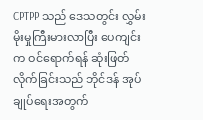CPTPP သည် ဒေသတွင်း လွှမ်းမိုးမှုကြီးမားလာပြီး ပေကျင်းက ဝင်ရောက်ရန် ဆုံးဖြတ်လိုက်ခြင်းသည် ဘိုင်ဒန် အုပ်ချုပ်ရေးအတွက်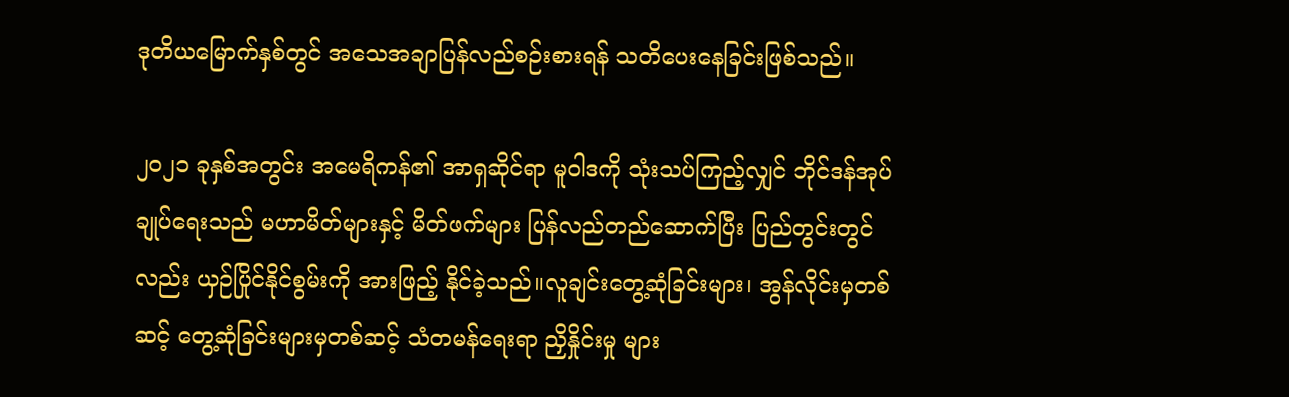ဒုတိယမြောက်နှစ်တွင် အသေအချာပြန်လည်စဉ်းစားရန် သတိပေးနေခြင်းဖြစ်သည်။

၂၀၂၁ ခုနှစ်အတွင်း အမေရိကန်၏ အာရှဆိုင်ရာ မူဝါဒကို သုံးသပ်ကြည့်လျှင် ဘိုင်ဒန်အုပ်ချုပ်ရေးသည် မဟာမိတ်များနှင့် မိတ်ဖက်များ ပြန်လည်တည်ဆောက်ပြီး ပြည်တွင်းတွင်လည်း ယှဉ်ပြိုင်နိုင်စွမ်းကို အားဖြည့် နိုင်ခဲ့သည်။လူချင်းတွေ့ဆုံခြင်းများ၊ အွန်လိုင်းမှတစ်ဆင့် တွေ့ဆုံခြင်းများမှတစ်ဆင့် သံတမန်ရေးရာ ညှိနှိုင်းမှု များ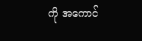ကို အကောင်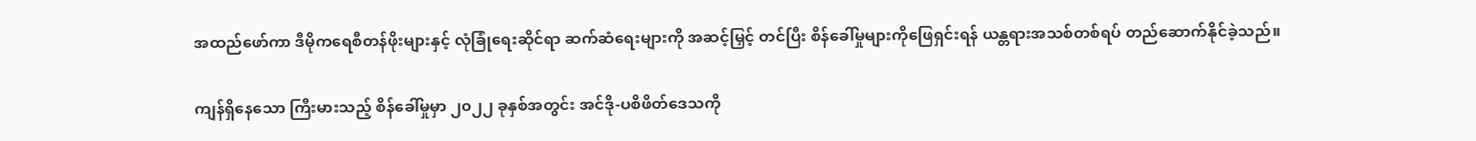အထည်ဖော်ကာ ဒီမိုကရေစီတန်ဖိုးများနှင့် လုံခြုံရေးဆိုင်ရာ ဆက်ဆံရေးများကို အဆင့်မြှင့် တင်ပြီး စိန်ခေါ်မှုများကိုဖြေရှင်းရန် ယန္တရားအသစ်တစ်ရပ် တည်ဆောက်နိုင်ခဲ့သည်။

ကျန်ရှိနေသော ကြီးမားသည့် စိန်ခေါ်မှုမှာ ၂၀၂၂ ခုနှစ်အတွင်း အင်ဒို-ပစိဖိတ်ဒေသကို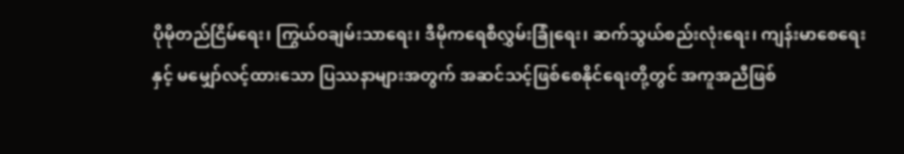ပိုမိုတည်ငြိမ်ရေး၊ ကြွယ်ဝချမ်းသာရေး၊ ဒီမိုကရေစီလွှမ်းခြုံရေး၊ ဆက်သွယ်စည်းလုံးရေး၊ ကျန်းမာစေရေးနှင့် မမျှော်လင့်ထားသော ပြဿနာများအတွက် အဆင်သင့်ဖြစ်စေနိုင်ရေးတို့တွင် အကူအညီဖြစ်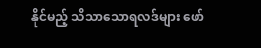နိုင်မည့် သိသာသောရလဒ်များ ဖော်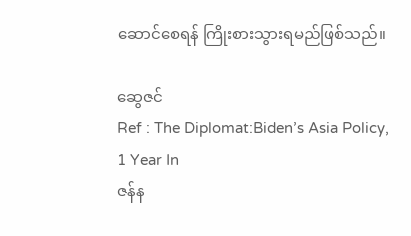ဆောင်စေရန် ကြိုးစားသွားရမည်ဖြစ်သည်။

ဆွေဇင်
Ref : The Diplomat:Biden’s Asia Policy, 1 Year In
ဇန်န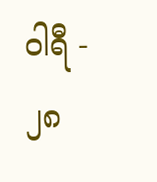ဝါရီ - ၂၈